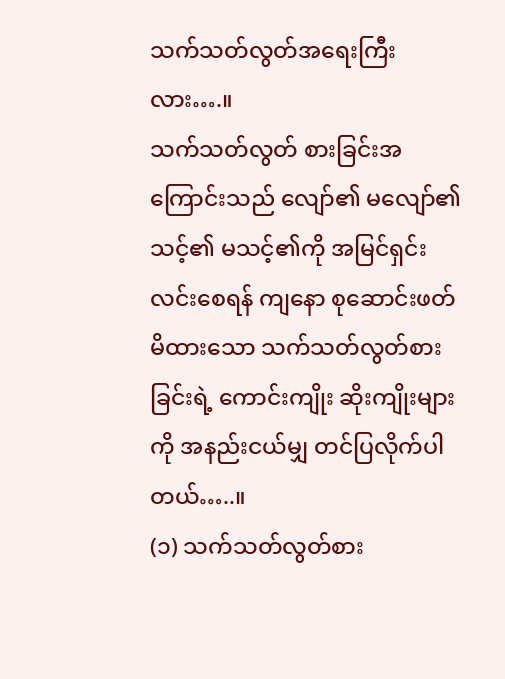သက်သတ်လွတ်အရေးကြီးလား….။
သက်သတ်လွတ် စားခြင်းအကြောင်းသည် လျော်၏ မလျော်၏ သင့်၏ မသင့်၏ကို အမြင်ရှင်းလင်းစေရန် ကျနော စုဆောင်းဖတ်မိထားသော သက်သတ်လွတ်စားခြင်းရဲ့ ကောင်းကျိုး ဆိုးကျိုးများကို အနည်းငယ်မျှ တင်ပြလိုက်ပါတယ်…..။
(၁) သက်သတ်လွတ်စား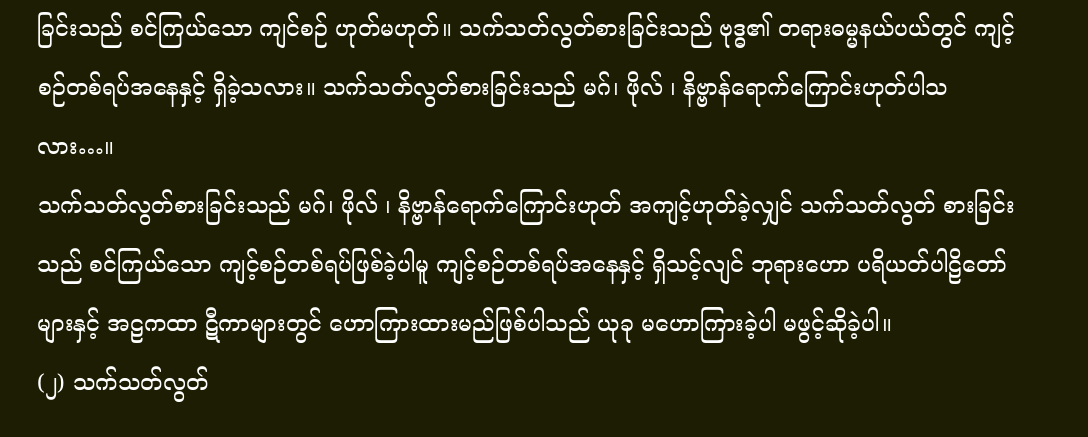ခြင်းသည် စင်ကြယ်သော ကျင်စဉ် ဟုတ်မဟုတ်။ သက်သတ်လွတ်စားခြင်းသည် ဗုဒ္ဓ၏ တရားဓမ္မနယ်ပယ်တွင် ကျင့်စဉ်တစ်ရပ်အနေနှင့် ရှိခဲ့သလား။ သက်သတ်လွတ်စားခြင်းသည် မဂ်၊ ဖိုလ် ၊ နိဗ္ဗာန်ရောက်ကြောင်းဟုတ်ပါသလား…။
သက်သတ်လွတ်စားခြင်းသည် မဂ်၊ ဖိုလ် ၊ နိဗ္ဗာန်ရောက်ကြောင်းဟုတ် အကျင့်ဟုတ်ခဲ့လျှင် သက်သတ်လွတ် စားခြင်းသည် စင်ကြယ်သော ကျင့်စဉ်တစ်ရပ်ဖြစ်ခဲ့ပါမူ ကျင့်စဉ်တစ်ရပ်အနေနှင့် ရှိသင့်လျင် ဘုရားဟော ပရိယတ်ပါဠိတော်များနှင့် အဠကထာ ဋီကာများတွင် ဟောကြားထားမည်ဖြစ်ပါသည် ယုခု မဟောကြားခဲ့ပါ မဖွင့်ဆိုခဲ့ပါ။
(၂) သက်သတ်လွတ်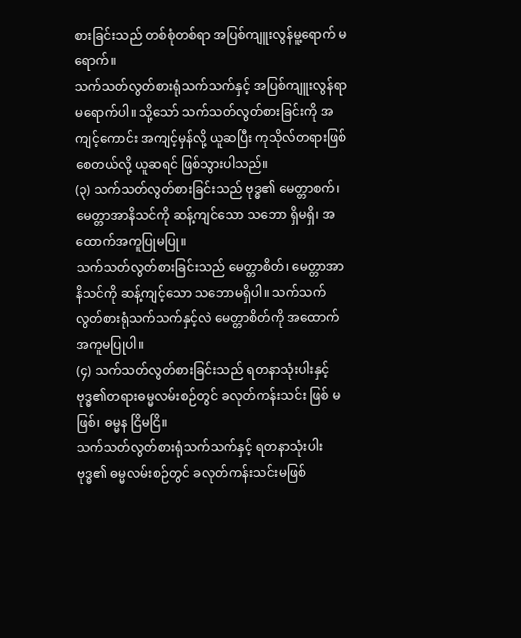စားခြင်းသည် တစ်စုံတစ်ရာ အပြစ်ကျူးလွန်မူ့ရောက် မရောက်။
သက်သတ်လွတ်စားရုံသက်သက်နှင့် အပြစ်ကျူးလွန်ရာမရောက်ပါ။ သို့သော် သက်သတ်လွတ်စားခြင်းကို အကျင့်ကောင်း အကျင့်မှန်လို့ ယူဆပြီး ကုသိုလ်တရားဖြစ်စေတယ်လို့ ယူဆရင် ဖြစ်သွားပါသည်။
(၃) သက်သတ်လွတ်စားခြင်းသည် ဗုဒ္ဓ၏ မေတ္တာစက်၊ မေတ္တာအာနိသင်ကို ဆန့်ကျင်သော သဘော ရှိမရှိ၊ အထောက်အကူပြုမပြု။
သက်သတ်လွတ်စားခြင်းသည် မေတ္တာစိတ်၊ မေတ္တာအာနိသင်ကို ဆန့်ကျင့်သော သဘောမရှိပါ။ သက်သက်လွတ်စားရုံသက်သက်နှင့်လဲ မေတ္တာစိတ်ကို အထောက်အကူမပြုပါ။
(၄) သက်သတ်လွတ်စားခြင်းသည် ရတနာသုံးပါးနှင့် ဗုဒ္ဓ၏တရားဓမ္မလမ်းစဉ်တွင် ခလုတ်ကန်းသင်း ဖြစ် မဖြစ်၊ ဓမ္မန ငြိမငြိ။
သက်သတ်လွတ်စားရုံသက်သက်နှင့် ရတနာသုံးပါး ဗုဒ္ဓ၏ ဓမ္မလမ်းစဉ်တွင် ခလုတ်ကန်းသင်းမဖြစ်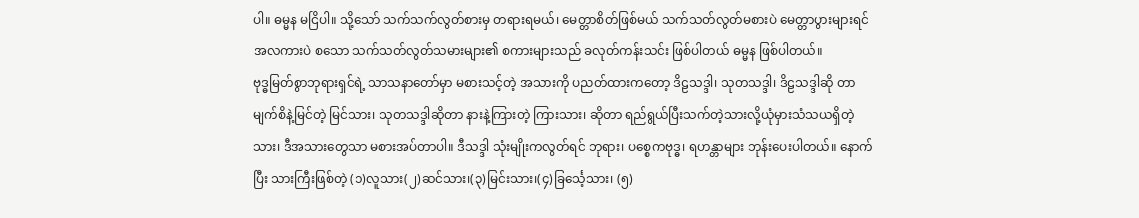ပါ။ ဓမ္မန မငြိပါ။ သို့သော် သက်သက်လွတ်စားမှ တရားရမယ်၊ မေတ္တာစိတ်ဖြစ်မယ် သက်သတ်လွတ်မစားပဲ မေတ္တာပွားများရင် အလကားပဲ စသော သက်သတ်လွတ်သမားများ၏ စကားများသည် ခလုတ်ကန်းသင်း ဖြစ်ပါတယ် ဓမ္မန ဖြစ်ပါတယ်။
ဗုဒ္ဓမြတ်စွာဘုရားရှင်ရဲ့ သာသနာတော်မှာ မစားသင့်တဲ့ အသားကို ပညတ်ထားကတော့ ဒိဠသဒ္ဒါ၊ သုတသဒ္ဒါ၊ ဒိဠသဒ္ဒါဆို တာ မျက်စိနဲ့မြင်တဲ့ မြင်သား၊ သုတသဒ္ဒါဆိုတာ နားနဲ့ကြားတဲ့ ကြားသား၊ ဆိုတာ ရည်ရွယ်ပြီးသက်တဲ့သားလို့ယုံမှားသံသယရှိတဲ့သား၊ ဒီအသားတွေသာ မစားအပ်တာပါ။ ဒီသဒ္ဒါ သုံးမျိုးကလွတ်ရင် ဘုရား၊ ပစ္စေကဗုဒ္ဓ၊ ရဟန္တာများ ဘုန်းပေးပါတယ်။ နောက်ပြီး သားကြီးဖြစ်တဲ့ (၁)လူသား(၂)ဆင်သား၊(၃)မြင်းသား၊(၄)ခြင်္သေ့သား၊ (၅)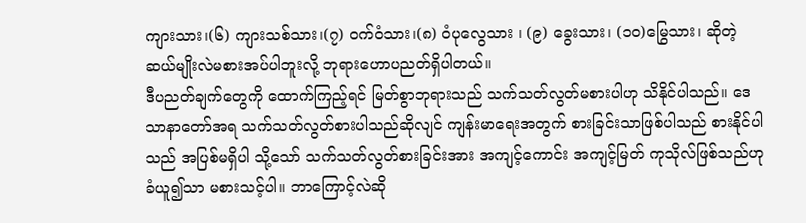ကျားသား၊(၆) ကျားသစ်သား၊(၇) ဝက်ဝံသား၊(၈) ဝံပုလွေသား ၊ (၉) ခွေးသား၊ (၁၀)မြွေသား၊ ဆိုတဲ့ ဆယ်မျိုးလဲမစားအပ်ပါဘူးလို့ ဘုရားဟောပညတ်ရှိပါတယ်။
ဒီပညတ်ချက်တွေကို ထောက်ကြည့်ရင် မြတ်စွာဘုရားသည် သက်သတ်လွတ်မစားပါဟု သိနိုင်ပါသည်။ ဒေသာနာတော်အရ သက်သတ်လွတ်စားပါသည်ဆိုလျင် ကျန်းမာရေးအတွက် စားခြင်းသာဖြစ်ပါသည် စားနိုင်ပါသည် အပြစ်မရှိပါ သို့သော် သက်သတ်လွတ်စားခြင်းအား အကျင့်ကောင်း အကျင့်မြတ် ကုသိုလ်ဖြစ်သည်ဟု ခံယူ၍သာ မစားသင့်ပါ။ ဘာကြောင့်လဲဆို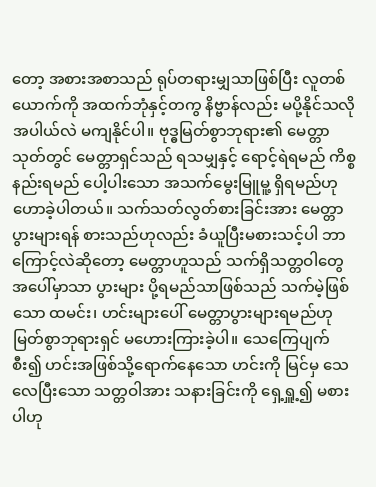တော့ အစားအစာသည် ရုပ်တရားမျှသာဖြစ်ပြီး လူတစ်ယောက်ကို အထက်ဘုံနှင့်တကွ နိဗ္ဗာန်လည်း မပို့နိုင်သလို အပါယ်လဲ မကျနိုင်ပါ။ ဗုဒ္ဓမြတ်စွာဘုရား၏ မေတ္တာသုတ်တွင် မေတ္တာရှင်သည် ရသမျှနှင့် ရောင့်ရဲရမည် ကိစ္စနည်းရမည် ပေါ့ပါးသော အသက်မွေးမြူမူ့ ရှိရမည်ဟု ဟောခဲ့ပါတယ်။ သက်သတ်လွတ်စားခြင်းအား မေတ္တာပွားများရန် စားသည်ဟုလည်း ခံယူပြီးမစားသင့်ပါ ဘာကြောင့်လဲဆိုတော့ မေတ္တာဟူသည် သက်ရှိသတ္တဝါတွေ အပေါ်မှာသာ ပွားများ ပို့ရမည်သာဖြစ်သည် သက်မဲ့ဖြစ်သော ထမင်း၊ ဟင်းများပေါ် မေတ္တာပွားများရမည်ဟု မြတ်စွာဘုရားရှင် မဟေားကြားခဲ့ပါ။ သေကြေပျက်စီး၍ ဟင်းအဖြစ်သို့ရောက်နေသော ဟင်းကို မြင်မှ သေလေပြီးသော သတ္တဝါအား သနားခြင်းကို ရှေ့ရှူ့၍ မစားပါဟု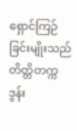ရှောင်ကြဉ်ခြင်းမျိုးသည် တိတ္တိတက္ကဒွန်း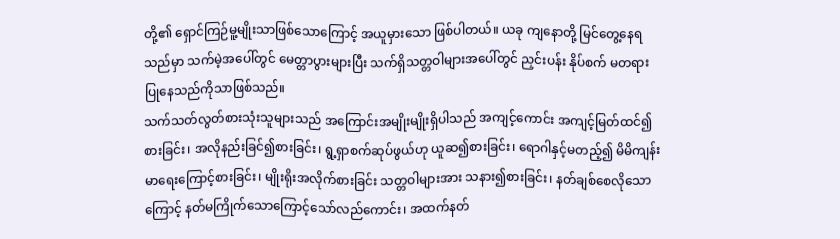တို့၏ ရှောင်ကြဉ်မူ့မျိုးသာဖြစ်သောကြောင့် အယူမှားသော ဖြစ်ပါတယ်။ ယခု ကျနောတို့ မြင်တွေ့နေရသည်မှာ သက်မဲ့အပေါ်တွင် မေတ္တာပွားများပြီး သက်ရှိသတ္တဝါများအပေါ်တွင် ညှင်းပန်း နိုပ်စက် မတရားပြုနေသည်ကိုသာဖြစ်သည်။
သက်သတ်လွတ်စားသုံးသူများသည် အကြောင်းအမျိုးမျိုးရှိပါသည် အကျင့်ကောင်း အကျင့်မြတ်ထင်၍စားခြင်း၊ အလိုနည်းခြင်၍စားခြင်း၊ ရွ့ရှာစက်ဆုပ်ဖွယ်ဟု ယူဆ၍စားခြင်း၊ ရောဂါနှင့်မတည့်၍ မိမိကျန်းမာရေးကြောင့်စားခြင်း၊ မျိုးရိုးအလိုက်စားခြင်း သတ္တဝါများအား သနား၍စားခြင်း၊ နတ်ချစ်စေလိုသောကြောင့် နတ်မကြိုက်သောကြောင့်သော်လည်ကောင်း၊ အထက်နတ်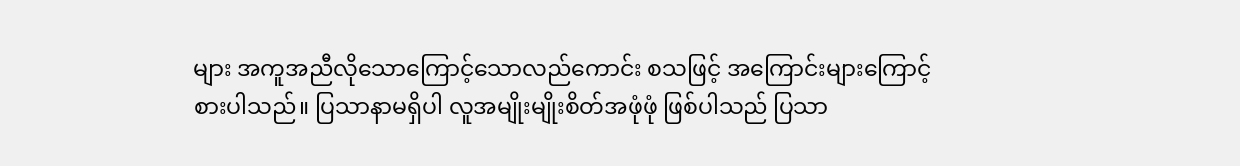များ အကူအညီလိုသောကြောင့်သောလည်ကောင်း စသဖြင့် အကြောင်းများကြောင့် စားပါသည်။ ပြသာနာမရှိပါ လူအမျိုးမျိုးစိတ်အဖုံဖုံ ဖြစ်ပါသည် ပြသာ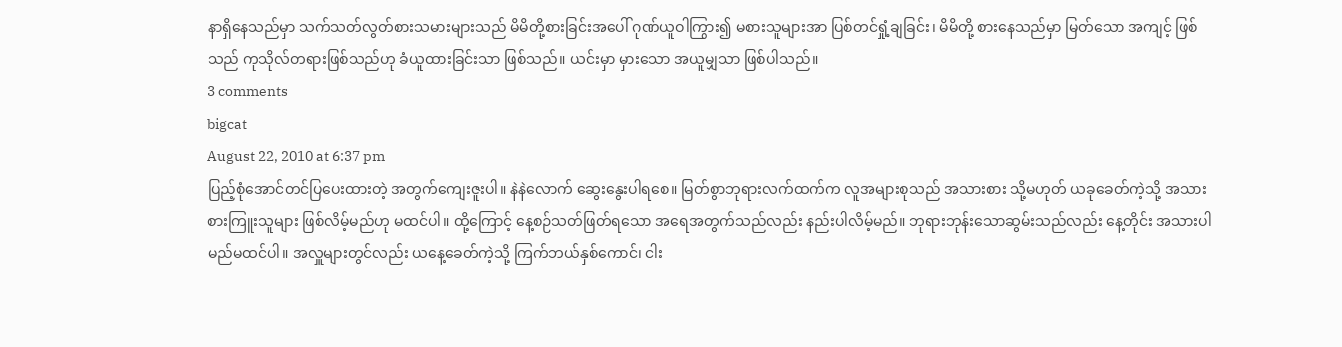နာရှိနေသည်မှာ သက်သတ်လွတ်စားသမားများသည် မိမိတို့စားခြင်းအပေါ် ဂုဏ်ယူဝါကြွား၍ မစားသူများအာ ပြစ်တင်ရှုံ့ချခြင်း၊ မိမိတို့ စားနေသည်မှာ မြတ်သော အကျင့် ဖြစ်သည် ကုသိုလ်တရားဖြစ်သည်ဟု ခံယူထားခြင်းသာ ဖြစ်သည်။ ယင်းမှာ မှားသော အယူမျှသာ ဖြစ်ပါသည်။
3 comments
bigcat
August 22, 2010 at 6:37 pm
ပြည့်စုံအောင်တင်ပြပေးထားတဲ့ အတွက်ကျေးဇူးပါ။ နဲနဲလောက် ဆွေးနွေးပါရစေ။ မြတ်စွာဘုရားလက်ထက်က လူအများစုသည် အသားစား သို့မဟုတ် ယခုခေတ်ကဲ့သို့ အသားစားကြူးသူများ ဖြစ်လိမ့်မည်ဟု မထင်ပါ။ ထို့ကြောင့် နေ့စဉ်သတ်ဖြတ်ရသော အရေအတွက်သည်လည်း နည်းပါလိမ့်မည်။ ဘုရားဘုန်းသောဆွမ်းသည်လည်း နေ့တိုင်း အသားပါမည်မထင်ပါ။ အလှူများတွင်လည်း ယနေ့ခေတ်ကဲ့သို့ ကြက်ဘယ်နှစ်ကောင်၊ ငါး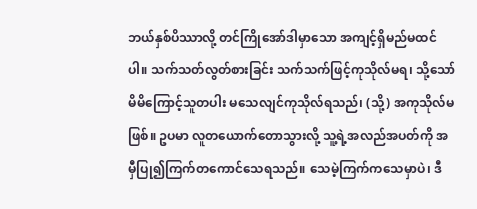ဘယ်နှစ်ပိဿာလို့ တင်ကြိုအော်ဒါမှာသော အကျင့်ရှိမည်မထင်ပါ။ သက်သတ်လွတ်စားခြင်း သက်သက်ဖြင့်ကုသိုလ်မရ၊ သို့သော်မိမိကြောင့်သူတပါး မသေလျင်ကုသိုလ်ရသည်၊ (သို့) အကုသိုလ်မဖြစ်။ ဥပမာ လူတယောက်တောသွားလို့ သူ့ရဲ့အလည်အပတ်ကို အမှီပြု၍ကြက်တကောင်သေရသည်။ သေမဲ့ကြက်ကသေမှာပဲ၊ ဒီ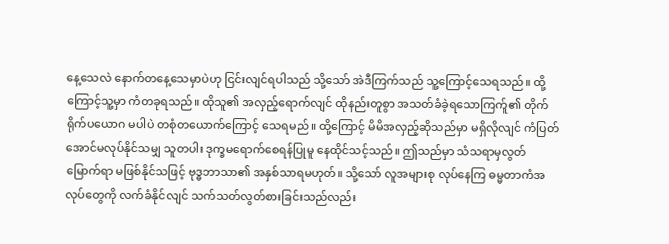နေ့သေလဲ နောက်တနေ့သေမှာပဲဟု ငြင်းလျင်ရပါသည် သို့သော် အဲဒီကြက်သည် သူ့ကြောင့်သေရသည်။ ထို့ကြောင့်သူ့မှာ ကံတခုရသည်။ ထိုသူ၏ အလှည့်ရောက်လျင် ထိုနည်းတူစွာ အသတ်ခံခဲ့ရသောကြက်ူ၏ တိုက်ရိုက်ပယောဂ မပါပဲ တစုံတယောက်ကြောင့် သေရမည်။ ထို့ကြောင့် မိမိအလှည့်ဆိုသည်မှာ မရှိလိုလျင် ကံပြတ်အောင်မလုပ်နိုင်သမျှ သူတပါး ဒုက္ခမရောက်စေရန်ပြုမူ နေထိုင်သင့်သည်။ ဤသည်မှာ သံသရာမှလွတ်မြောက်ရာ မဖြစ်နိုင်သဖြင့် ဗုဒ္ဓဘာသာ၏ အနှစ်သာရမဟုတ်။ သို့သော် လူအများစု လုပ်နေကြ ဓမ္မတာကံအလုပ်တွေကို လက်ခံနိုင်လျင် သက်သတ်လွတ်စားခြင်းသည်လည်း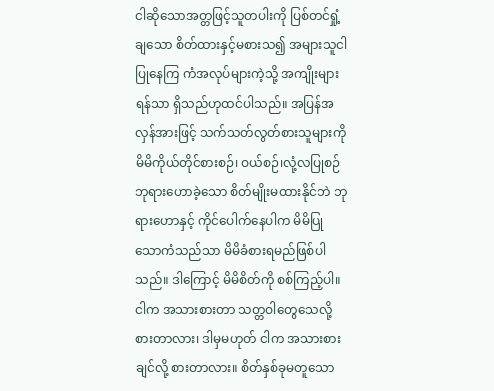ငါဆိုသောအတ္တဖြင့်သူတပါးကို ပြစ်တင်ရှုံ့ချသော စိတ်ထားနှင့်မစားသ၍ အများသူငါ ပြုနေကြ ကံအလုပ်များကဲ့သို့ အကျိုးများရန်သာ ရှိသည်ဟုထင်ပါသည်။ အပြန်အလှန်အားဖြင့် သက်သတ်လွတ်စားသူများကို မိမိကိုယ်တိုင်စားစဉ်၊ ဝယ်စဉ်၊လုံ့လပြုစဉ် ဘုရားဟောခဲ့သော စိတ်မျိုးမထားနိုင်ဘဲ ဘုရားဟောနှင့် ကိုင်ပေါက်နေပါက မိမိပြုသောကံသည်သာ မိမိခံစားရမည်ဖြစ်ပါသည်။ ဒါကြောင့် မိမိစိတ်ကို စစ်ကြည့်ပါ။ ငါက အသားစားတာ သတ္တဝါတွေသေလို့ စားတာလား၊ ဒါမှမဟုတ် ငါက အသားစားချင်လို့ စားတာလား။ စိတ်နှစ်ခုမတူသော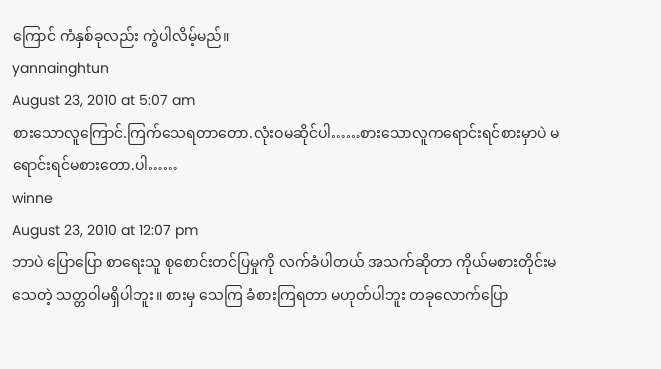ကြောင် ကံနှစ်ခုလည်း ကွဲပါလိမ့်မည်။
yannainghtun
August 23, 2010 at 5:07 am
စားသောလူကြောင်.ကြက်သေရတာတော.လုံးဝမဆိုင်ပါ……စားသောလူကရောင်းရင်စားမှာပဲ မရောင်းရင်မစားတော.ပါ……
winne
August 23, 2010 at 12:07 pm
ဘာပဲ ပြောပြော စာရေးသူ စုစောင်းတင်ပြမှုကို လက်ခံပါတယ် အသက်ဆိုတာ ကိုယ်မစားတိုင်းမသေတဲ့ သတ္တဝါမရှိပါဘူး။ စားမှ သေကြ ခံစားကြရတာ မဟုတ်ပါဘူး တခုလောက်ပြော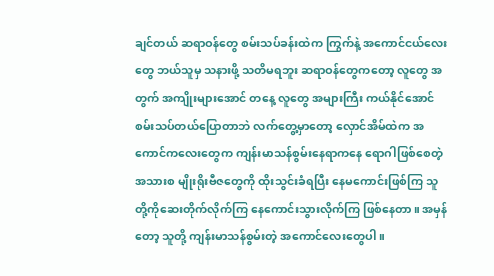ချင်တယ် ဆရာဝန်တွေ စမ်းသပ်ခန်းထဲက ကြွက်နဲ့ အကောင်ငယ်လေးတွေ ဘယ်သူမှ သနားဖို့ သတိမရဘူး ဆရာဝန်တွေကတော့ လူတွေ အတွက် အကျိုးများအောင် တနေ့ လူတွေ အများကြီး ကယ်နိုင်အောင် စမ်းသပ်တယ်ပြောတာဘဲ လက်တွေ့မှာတော့ လှောင်အိမ်ထဲက အကောင်ကလေးတွေက ကျန်းမာသန်စွမ်းနေရာကနေ ရောဂါဖြစ်စေတဲ့ အသားစ မျိုးရိုးဗီဇတွေကို ထိုးသွင်းခံရပြီး နေမကောင်းဖြစ်ကြ သူတို့ကိုဆေးတိုက်လိုက်ကြ နေကောင်းသွားလိုက်ကြ ဖြစ်နေတာ။ အမှန်တော့ သူတို့ ကျန်းမာသန်စွမ်းတဲ့ အကောင်လေးတွေပါ။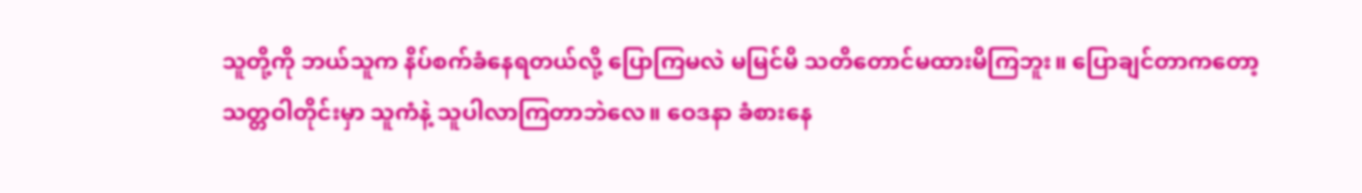သူတို့ကို ဘယ်သူက နိပ်စက်ခံနေရတယ်လို့ ပြောကြမလဲ မမြင်မိ သတိတောင်မထားမိကြဘူး။ ပြောချင်တာကတော့ သတ္တဝါတိုင်းမှာ သူကံနဲ့ သူပါလာကြတာဘဲလေ။ ဝေဒနာ ခံစားနေ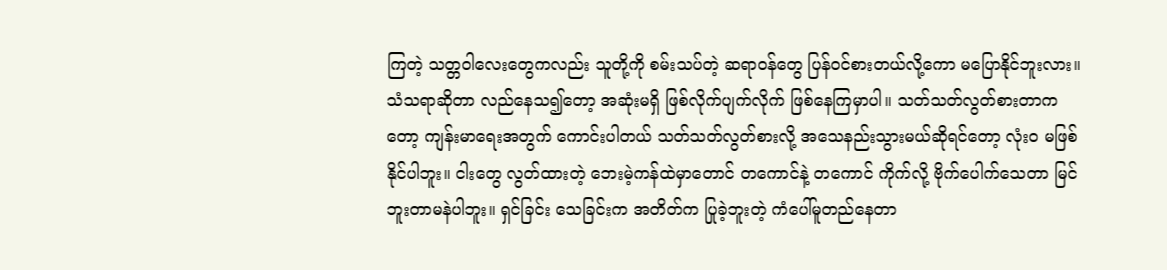ကြတဲ့ သတ္တဝါလေးတွေကလည်း သူတို့ကို စမ်းသပ်တဲ့ ဆရာဝန်တွေ ပြန်ဝင်စားတယ်လို့ကော မပြောနိုင်ဘူးလား။ သံသရာဆိုတာ လည်နေသ၍တော့ အဆုံးမရှိ ဖြစ်လိုက်ပျက်လိုက် ဖြစ်နေကြမှာပါ။ သတ်သတ်လွတ်စားတာကတော့ ကျန်းမာရေးအတွက် ကောင်းပါတယ် သတ်သတ်လွတ်စားလို့ အသေနည်းသွားမယ်ဆိုရင်တော့ လုံးဝ မဖြစ်နိုင်ပါဘူး။ ငါးတွေ လွတ်ထားတဲ့ ဘေးမဲ့ကန်ထဲမှာတောင် တကောင်နဲ့ တကောင် ကိုက်လို့ ဗိုက်ပေါက်သေတာ မြင်ဘူးတာမနဲပါဘူး။ ရှင်ခြင်း သေခြင်းက အတိတ်က ပြုခဲ့ဘူးတဲ့ ကံပေါ်မူတည်နေတာ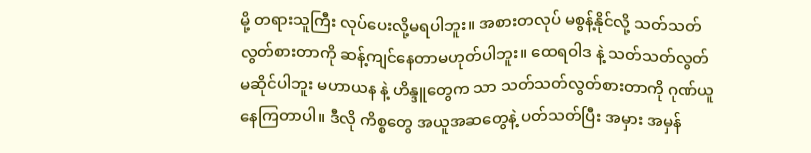မို့ တရားသူကြီး လုပ်ပေးလို့မရပါဘူး။ အစားတလုပ် မစွန့်နိုင်လို့ သတ်သတ်လွတ်စားတာကို ဆန့်ကျင်နေတာမဟုတ်ပါဘူး။ ထေရဝါဒ နဲ့ သတ်သတ်လွတ် မဆိုင်ပါဘူး မဟာယန နဲ့ ဟိန္ဒူတွေက သာ သတ်သတ်လွတ်စားတာကို ဂုဏ်ယူနေကြတာပါ။ ဒီလို ကိစ္စတွေ အယူအဆတွေနဲ့ ပတ်သတ်ပြီး အမှား အမှန်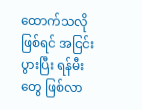ထောက်သလို ဖြစ်ရင် အငြင်းပွားပြီး ရန်မီး တွေ ဖြစ်လာ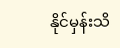နိုင်မှန်းသိ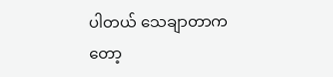ပါတယ် သေချာတာကတော့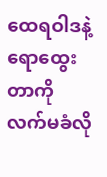ထေရဝါဒနဲ့ ရောထွေးတာကို လက်မခံလို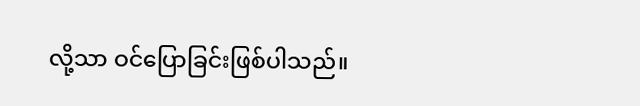လို့သာ ဝင်ပြောခြင်းဖြစ်ပါသည်။